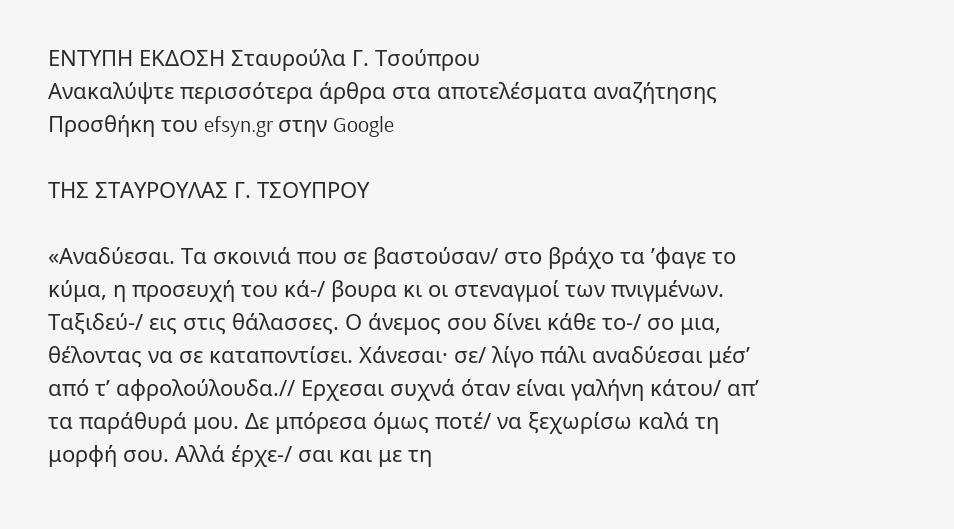ΕΝΤΥΠΗ ΕΚΔΟΣΗ Σταυρούλα Γ. Τσούπρου
Ανακαλύψτε περισσότερα άρθρα στα αποτελέσματα αναζήτησης
Προσθήκη του efsyn.gr στην Google

ΤΗΣ ΣΤΑΥΡΟΥΛΑΣ Γ. ΤΣΟΥΠΡΟΥ

«Αναδύεσαι. Τα σκοινιά που σε βαστούσαν/ στο βράχο τα ’φαγε το κύμα, η προσευχή του κά-/ βουρα κι οι στεναγμοί των πνιγμένων. Ταξιδεύ-/ εις στις θάλασσες. Ο άνεμος σου δίνει κάθε το-/ σο μια, θέλοντας να σε καταποντίσει. Χάνεσαι· σε/ λίγο πάλι αναδύεσαι μέσ’ από τ’ αφρολούλουδα.// Ερχεσαι συχνά όταν είναι γαλήνη κάτου/ απ’ τα παράθυρά μου. Δε μπόρεσα όμως ποτέ/ να ξεχωρίσω καλά τη μορφή σου. Αλλά έρχε-/ σαι και με τη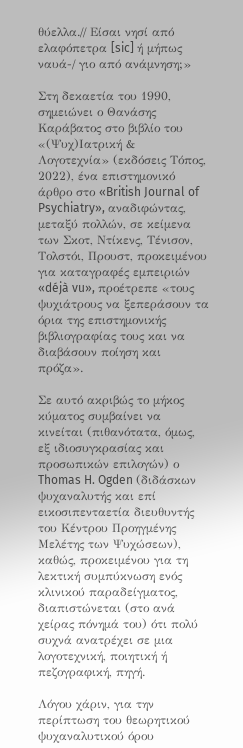θύελλα.// Είσαι νησί από ελαφόπετρα [sic] ή μήπως ναυά-/ γιο από ανάμνηση;»

Στη δεκαετία του 1990, σημειώνει ο Θανάσης Καράβατος στο βιβλίο του «(Ψυχ)Ιατρική & Λογοτεχνία» (εκδόσεις Τόπος, 2022), ένα επιστημονικό άρθρο στο «British Journal of Psychiatry», αναδιφώντας, μεταξύ πολλών, σε κείμενα των Σκοτ, Ντίκενς, Τένισον, Τολστόι, Προυστ, προκειμένου για καταγραφές εμπειριών «déjà vu», προέτρεπε «τους ψυχιάτρους να ξεπεράσουν τα όρια της επιστημονικής βιβλιογραφίας τους και να διαβάσουν ποίηση και πρόζα».

Σε αυτό ακριβώς το μήκος κύματος συμβαίνει να κινείται (πιθανότατα, όμως, εξ ιδιοσυγκρασίας και προσωπικών επιλογών) ο Thomas H. Ogden (διδάσκων ψυχαναλυτής και επί εικοσιπενταετία διευθυντής του Κέντρου Προηγμένης Μελέτης των Ψυχώσεων), καθώς, προκειμένου για τη λεκτική συμπύκνωση ενός κλινικού παραδείγματος, διαπιστώνεται (στο ανά χείρας πόνημά του) ότι πολύ συχνά ανατρέχει σε μια λογοτεχνική, ποιητική ή πεζογραφική, πηγή.

Λόγου χάριν, για την περίπτωση του θεωρητικού ψυχαναλυτικού όρου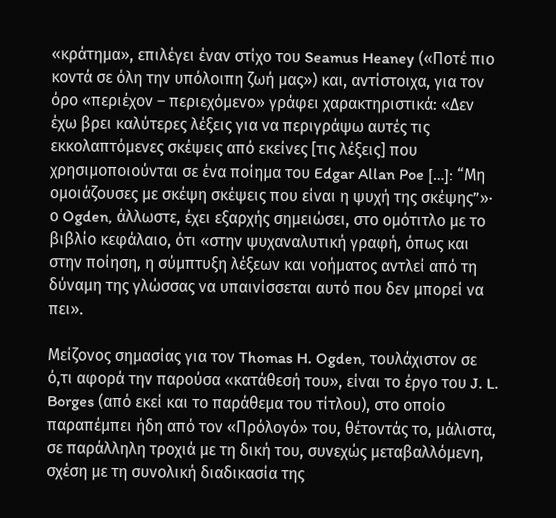«κράτημα», επιλέγει έναν στίχο του Seamus Heaney («Ποτέ πιο κοντά σε όλη την υπόλοιπη ζωή μας») και, αντίστοιχα, για τον όρο «περιέχον – περιεχόμενο» γράφει χαρακτηριστικά: «Δεν έχω βρει καλύτερες λέξεις για να περιγράψω αυτές τις εκκολαπτόμενες σκέψεις από εκείνες [τις λέξεις] που χρησιμοποιούνται σε ένα ποίημα του Edgar Allan Poe […]: “Μη ομοιάζουσες με σκέψη σκέψεις που είναι η ψυχή της σκέψης”»· ο Ogden, άλλωστε, έχει εξαρχής σημειώσει, στο ομότιτλο με το βιβλίο κεφάλαιο, ότι «στην ψυχαναλυτική γραφή, όπως και στην ποίηση, η σύμπτυξη λέξεων και νοήματος αντλεί από τη δύναμη της γλώσσας να υπαινίσσεται αυτό που δεν μπορεί να πει».

Μείζονος σημασίας για τον Thomas H. Ogden, τουλάχιστον σε ό,τι αφορά την παρούσα «κατάθεσή του», είναι το έργο του J. L. Borges (από εκεί και το παράθεμα του τίτλου), στο οποίο παραπέμπει ήδη από τον «Πρόλογό» του, θέτοντάς το, μάλιστα, σε παράλληλη τροχιά με τη δική του, συνεχώς μεταβαλλόμενη, σχέση με τη συνολική διαδικασία της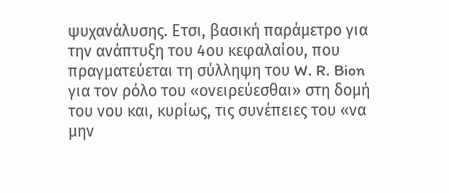ψυχανάλυσης. Ετσι, βασική παράμετρο για την ανάπτυξη του 4ου κεφαλαίου, που πραγματεύεται τη σύλληψη του W. R. Bion για τον ρόλο του «ονειρεύεσθαι» στη δομή του νου και, κυρίως, τις συνέπειες του «να μην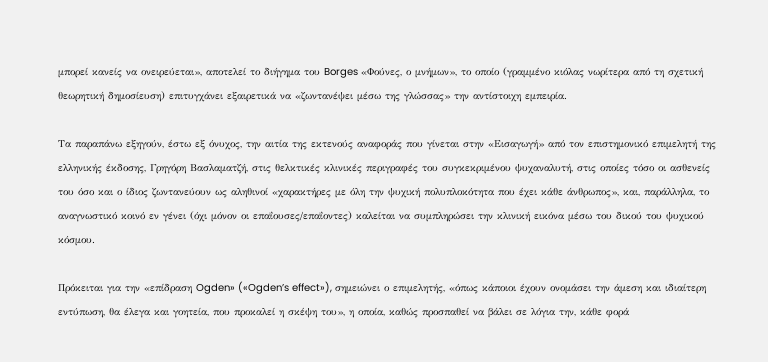μπορεί κανείς να ονειρεύεται», αποτελεί το διήγημα του Borges «Φούνες, ο μνήμων», το οποίο (γραμμένο κιόλας νωρίτερα από τη σχετική θεωρητική δημοσίευση) επιτυγχάνει εξαιρετικά να «ζωντανέψει μέσω της γλώσσας» την αντίστοιχη εμπειρία.

Τα παραπάνω εξηγούν, έστω εξ όνυχος, την αιτία της εκτενούς αναφοράς που γίνεται στην «Εισαγωγή» από τον επιστημονικό επιμελητή της ελληνικής έκδοσης, Γρηγόρη Βασλαματζή, στις θελκτικές κλινικές περιγραφές του συγκεκριμένου ψυχαναλυτή, στις οποίες τόσο οι ασθενείς του όσο και ο ίδιος ζωντανεύουν ως αληθινοί «χαρακτήρες με όλη την ψυχική πολυπλοκότητα που έχει κάθε άνθρωπος», και, παράλληλα, το αναγνωστικό κοινό εν γένει (όχι μόνον οι επαΐουσες/επαΐοντες) καλείται να συμπληρώσει την κλινική εικόνα μέσω του δικού του ψυχικού κόσμου.

Πρόκειται για την «επίδραση Ogden» («Ogden’s effect»), σημειώνει ο επιμελητής, «όπως κάποιοι έχουν ονομάσει την άμεση και ιδιαίτερη εντύπωση, θα έλεγα και γοητεία, που προκαλεί η σκέψη του», η οποία, καθώς προσπαθεί να βάλει σε λόγια την, κάθε φορά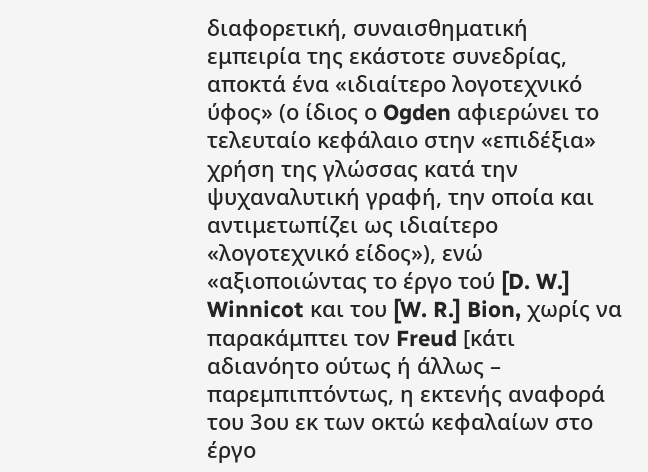διαφορετική, συναισθηματική εμπειρία της εκάστοτε συνεδρίας, αποκτά ένα «ιδιαίτερο λογοτεχνικό ύφος» (ο ίδιος ο Ogden αφιερώνει το τελευταίο κεφάλαιο στην «επιδέξια» χρήση της γλώσσας κατά την ψυχαναλυτική γραφή, την οποία και αντιμετωπίζει ως ιδιαίτερο «λογοτεχνικό είδος»), ενώ «αξιοποιώντας το έργο τού [D. W.] Winnicot και του [W. R.] Bion, χωρίς να παρακάμπτει τον Freud [κάτι αδιανόητο ούτως ή άλλως – παρεμπιπτόντως, η εκτενής αναφορά του 3ου εκ των οκτώ κεφαλαίων στο έργο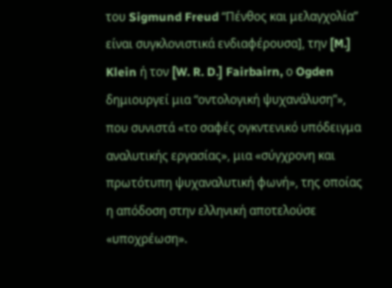του Sigmund Freud “Πένθος και μελαγχολία” είναι συγκλονιστικά ενδιαφέρουσα], την [M.] Klein ή τον [W. R. D.] Fairbairn, ο Ogden δημιουργεί μια “οντολογική ψυχανάλυση”», που συνιστά «το σαφές ογκντενικό υπόδειγμα αναλυτικής εργασίας», μια «σύγχρονη και πρωτότυπη ψυχαναλυτική φωνή», της οποίας η απόδοση στην ελληνική αποτελούσε «υποχρέωση».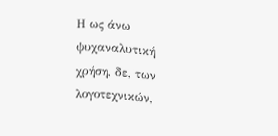Η ως άνω ψυχαναλυτική χρήση, δε, των λογοτεχνικών,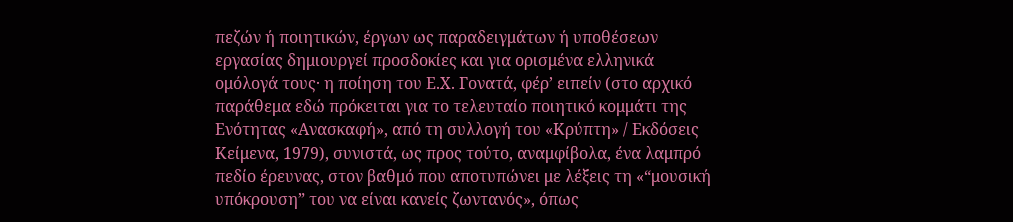πεζών ή ποιητικών, έργων ως παραδειγμάτων ή υποθέσεων εργασίας δημιουργεί προσδοκίες και για ορισμένα ελληνικά ομόλογά τους· η ποίηση του Ε.Χ. Γονατά, φέρ’ ειπείν (στο αρχικό παράθεμα εδώ πρόκειται για το τελευταίο ποιητικό κομμάτι της Ενότητας «Ανασκαφή», από τη συλλογή του «Κρύπτη» / Εκδόσεις Κείμενα, 1979), συνιστά, ως προς τούτο, αναμφίβολα, ένα λαμπρό πεδίο έρευνας, στον βαθμό που αποτυπώνει με λέξεις τη «“μουσική υπόκρουση” του να είναι κανείς ζωντανός», όπως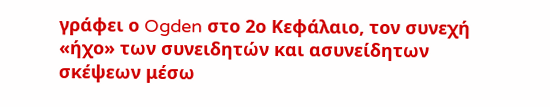γράφει ο Ogden στο 2ο Κεφάλαιο, τον συνεχή «ήχο» των συνειδητών και ασυνείδητων σκέψεων μέσω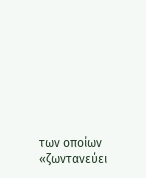των οποίων «ζωντανεύει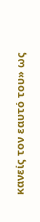κανείς τον εαυτό του» ως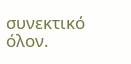συνεκτικό όλον.